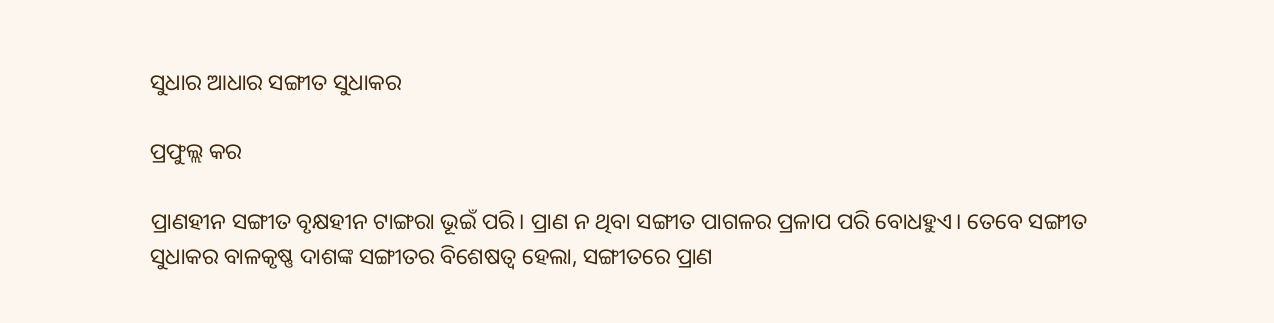ସୁଧାର ଆଧାର ସଙ୍ଗୀତ ସୁଧାକର

ପ୍ରଫୁଲ୍ଲ କର

ପ୍ରାଣହୀନ ସଙ୍ଗୀତ ବୃକ୍ଷହୀନ ଟାଙ୍ଗରା ଭୂଇଁ ପରି। ପ୍ରାଣ ନ ଥିବା ସଙ୍ଗୀତ ପାଗଳର ପ୍ରଳାପ ପରି ବୋଧହୁଏ। ତେବେ ସଙ୍ଗୀତ ସୁଧାକର ବାଳକୃଷ୍ଣ ଦାଶଙ୍କ ସଙ୍ଗୀତର ବିଶେଷତ୍ୱ ହେଲା, ସଙ୍ଗୀତରେ ପ୍ରାଣ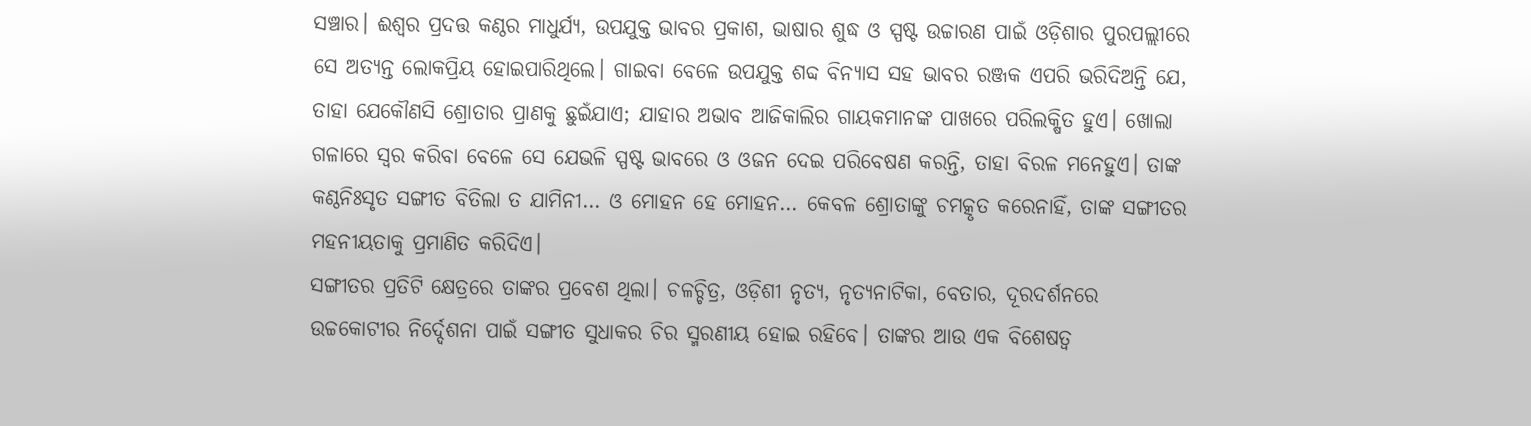ସଞ୍ଚାର। ଈଶ୍ୱର ପ୍ରଦତ୍ତ କଣ୍ଠର ମାଧୁର୍ଯ୍ୟ, ଉପଯୁକ୍ତ ଭାବର ପ୍ରକାଶ, ଭାଷାର ଶୁଦ୍ଧ ଓ ସ୍ପଷ୍ଟ ଉଚ୍ଚାରଣ ପାଇଁ ଓଡ଼ିଶାର ପୁରପଲ୍ଲୀରେ ସେ ଅତ୍ୟନ୍ତ ଲୋକପ୍ରିୟ ହୋଇପାରିଥିଲେ। ଗାଇବା ବେଳେ ଉପଯୁକ୍ତ ଶବ୍ଦ ବିନ୍ୟାସ ସହ ଭାବର ରଞ୍ଜକ ଏପରି ଭରିଦିଅନ୍ତି ଯେ, ତାହା ଯେକୌଣସି ଶ୍ରୋତାର ପ୍ରାଣକୁ ଛୁଇଁଯାଏ; ଯାହାର ଅଭାବ ଆଜିକାଲିର ଗାୟକମାନଙ୍କ ପାଖରେ ପରିଲକ୍ଷିତ ହୁଏ। ଖୋଲା ଗଳାରେ ସ୍ବର କରିବା ବେଳେ ସେ ଯେଭଳି ସ୍ପଷ୍ଟ ଭାବରେ ଓ ଓଜନ ଦେଇ ପରିବେଷଣ କରନ୍ତି, ତାହା ବିରଳ ମନେହୁଏ। ତାଙ୍କ କଣ୍ଠନିଃସୃତ ସଙ୍ଗୀତ ବିତିଲା ତ ଯାମିନୀ… ଓ ମୋହନ ହେ ମୋହନ… କେବଳ ଶ୍ରୋତାଙ୍କୁ ଚମତ୍କୃତ କରେନାହିଁ, ତାଙ୍କ ସଙ୍ଗୀତର ମହନୀୟତାକୁ ପ୍ରମାଣିତ କରିଦିଏ।
ସଙ୍ଗୀତର ପ୍ରତିଟି କ୍ଷେତ୍ରରେ ତାଙ୍କର ପ୍ରବେଶ ଥିଲା। ଚଳଚ୍ଚିତ୍ର, ଓଡ଼ିଶୀ ନୃତ୍ୟ, ନୃତ୍ୟନାଟିକା, ବେତାର, ଦୂରଦର୍ଶନରେ ଉଚ୍ଚକୋଟୀର ନିର୍ଦ୍ଦେଶନା ପାଇଁ ସଙ୍ଗୀତ ସୁଧାକର ଚିର ସ୍ମରଣୀୟ ହୋଇ ରହିବେ। ତାଙ୍କର ଆଉ ଏକ ବିଶେଷତ୍ୱ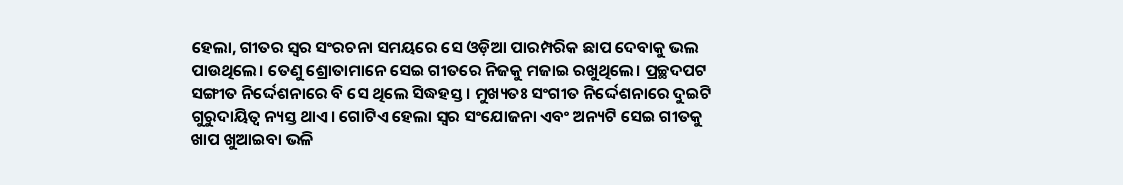ହେଲା, ଗୀତର ସ୍ବର ସଂରଚନା ସମୟରେ ସେ ଓଡ଼ିଆ ପାରମ୍ପରିକ ଛାପ ଦେବାକୁ ଭଲ ପାଉଥିଲେ। ତେଣୁ ଶ୍ରୋତାମାନେ ସେଇ ଗୀତରେ ନିଜକୁ ମଜାଇ ରଖୁଥିଲେ। ପ୍ରଚ୍ଛଦପଟ ସଙ୍ଗୀତ ନିର୍ଦ୍ଦେଶନାରେ ବି ସେ ଥିଲେ ସିଦ୍ଧହସ୍ତ। ମୁଖ୍ୟତଃ ସଂଗୀତ ନିର୍ଦ୍ଦେଶନାରେ ଦୁଇଟି ଗୁରୁଦାୟିତ୍ୱ ନ୍ୟସ୍ତ ଥାଏ। ଗୋଟିଏ ହେଲା ସ୍ବର ସଂଯୋଜନା ଏବଂ ଅନ୍ୟଟି ସେଇ ଗୀତକୁ ଖାପ ଖୁଆଇବା ଭଳି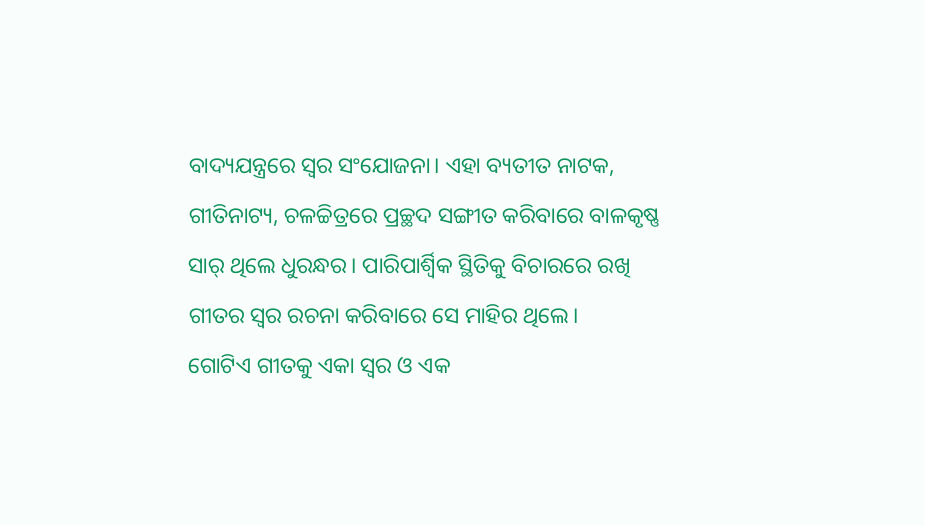ବାଦ୍ୟଯନ୍ତ୍ରରେ ସ୍ବର ସଂଯୋଜନା। ଏହା ବ୍ୟତୀତ ନାଟକ, ଗୀତିନାଟ୍ୟ, ଚଳଚ୍ଚିତ୍ରରେ ପ୍ରଚ୍ଛଦ ସଙ୍ଗୀତ କରିବାରେ ବାଳକୃଷ୍ଣ ସାର୍‌ ଥିଲେ ଧୁରନ୍ଧର। ପାରିପାର୍ଶ୍ୱିକ ସ୍ଥିତିକୁ ବିଚାରରେ ରଖି ଗୀତର ସ୍ବର ରଚନା କରିବାରେ ସେ ମାହିର ଥିଲେ।
ଗୋଟିଏ ଗୀତକୁ ଏକା ସ୍ବର ଓ ଏକ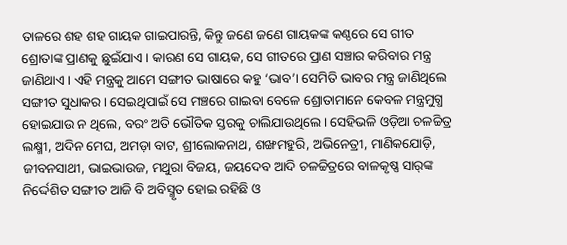ତାଳରେ ଶହ ଶହ ଗାୟକ ଗାଇପାରନ୍ତି, କିନ୍ତୁ ଜଣେ ଜଣେ ଗାୟକଙ୍କ କଣ୍ଠରେ ସେ ଗୀତ ଶ୍ରୋତାଙ୍କ ପ୍ରାଣକୁ ଛୁଇଁଯାଏ। କାରଣ ସେ ଗାୟକ, ସେ ଗୀତରେ ପ୍ରାଣ ସଞ୍ଚାର କରିବାର ମନ୍ତ୍ର ଜାଣିଥାଏ। ଏହି ମନ୍ତ୍ରକୁ ଆମେ ସଙ୍ଗୀତ ଭାଷାରେ କହୁ ‘ଭାବ’। ସେମିତି ଭାବର ମନ୍ତ୍ର ଜାଣିଥିଲେ ସଙ୍ଗୀତ ସୁଧାକର। ସେଇଥିପାଇଁ ସେ ମଞ୍ଚରେ ଗାଇବା ବେଳେ ଶ୍ରୋତାମାନେ କେବଳ ମନ୍ତ୍ରମୁଗ୍ଧ ହୋଇଯାଉ ନ ଥିଲେ, ବରଂ ଅତି ଭୌତିକ ସ୍ତରକୁ ଚାଲିଯାଉଥିଲେ। ସେହିଭଳି ଓଡ଼ିଆ ଚଳଚ୍ଚିତ୍ର ଲକ୍ଷ୍ମୀ, ଅଦିନ ମେଘ, ଅମଡ଼ା ବାଟ, ଶ୍ରୀଲୋକନାଥ, ଶଙ୍ଖମହୁରି, ଅଭିନେତ୍ରୀ, ମାଣିକଯୋଡ଼ି, ଜୀବନସାଥୀ, ଭାଇଭାଉଜ, ମଥୁରା ବିଜୟ, ଜୟଦେବ ଆଦି ଚଳଚ୍ଚିତ୍ରରେ ବାଳକୃଷ୍ଣ ସାର୍‌ଙ୍କ ନିର୍ଦ୍ଦେଶିତ ସଙ୍ଗୀତ ଆଜି ବି ଅବିସ୍ମୃତ ହୋଇ ରହିଛି ଓ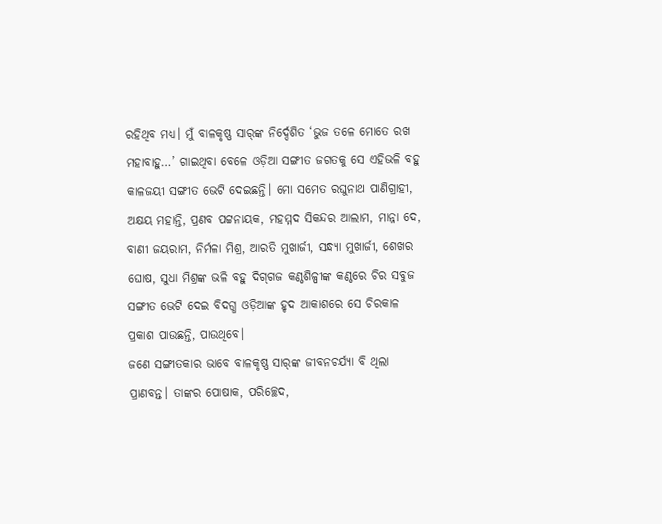ରହିଥିବ ମଧ୍ୟ। ମୁଁ ବାଳକୃଷ୍ଣ ସାର୍‌ଙ୍କ ନିର୍ଦ୍ଦେଶିତ ‘ଭୁଜ ତଳେ ମୋତେ ରଖ ମହାବାହୁ…’ ଗାଇଥିବା ବେଳେ ଓଡ଼ିଆ ସଙ୍ଗୀତ ଜଗତକୁ ସେ ଏହିଭଳି ବହୁ କାଳଜୟୀ ସଙ୍ଗୀତ ଭେଟି ଦେଇଛନ୍ତି। ମୋ ସମେତ ରଘୁନାଥ ପାଣିଗ୍ରାହୀ, ଅକ୍ଷୟ ମହାନ୍ତି, ପ୍ରଣବ ପଟ୍ଟନାୟକ, ମହମ୍ମଦ ସିକନ୍ଦର ଆଲାମ, ମାନ୍ନା ଦେ, ବାଣୀ ଜୟରାମ, ନିର୍ମଳା ମିଶ୍ର, ଆରତି ମୁଖାର୍ଜୀ, ସନ୍ଧ୍ୟା ମୁଖାର୍ଜୀ, ଶେଖର ଘୋଷ, ସୁଧା ମିଶ୍ରଙ୍କ ଭଳି ବହୁ ଦିଗ୍‌ଗଜ କଣ୍ଠଶିଳ୍ପୀଙ୍କ କଣ୍ଠରେ ଚିର ସବୁଜ ସଙ୍ଗୀତ ଭେଟି ଦେଇ ବିଦଗ୍ଧ ଓଡ଼ିଆଙ୍କ ହୃଦ ଆକାଶରେ ସେ ଚିରକାଳ ପ୍ରକାଶ ପାଉଛନ୍ତି, ପାଉଥିବେ।
ଜଣେ ସଙ୍ଗୀତକାର ଭାବେ ବାଳକୃଷ୍ଣ ସାର୍‌ଙ୍କ ଜୀବନଚର୍ଯ୍ୟା ବି ଥିଲା ପ୍ରାଣବନ୍ତ। ତାଙ୍କର ପୋଷାକ, ପରିଚ୍ଛେଦ,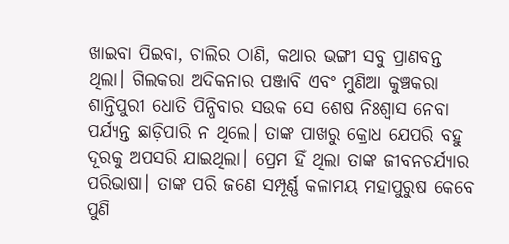ଖାଇବା ପିଇବା, ଚାଲିର ଠାଣି, କଥାର ଭଙ୍ଗୀ ସବୁ ପ୍ରାଣବନ୍ତ ଥିଲା। ଗିଲକରା ଅଦିକନାର ପଞ୍ଜାବି ଏବଂ ମୁଣିଆ କୁଞ୍ଚକରା ଶାନ୍ତିପୁରୀ ଧୋତି ପିନ୍ଧିବାର ସଉକ ସେ ଶେଷ ନିଃଶ୍ୱାସ ନେବା ପର୍ଯ୍ୟନ୍ତ ଛାଡ଼ିପାରି ନ ଥିଲେ। ତାଙ୍କ ପାଖରୁ କ୍ରୋଧ ଯେପରି ବହୁ ଦୂରକୁ ଅପସରି ଯାଇଥିଲା। ପ୍ରେମ ହିଁ ଥିଲା ତାଙ୍କ ଜୀବନଚର୍ଯ୍ୟାର ପରିଭାଷା। ତାଙ୍କ ପରି ଜଣେ ସମ୍ପୂର୍ଣ୍ଣ କଳାମୟ ମହାପୁରୁଷ କେବେ ପୁଣି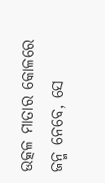ଉତ୍କଳ ମାତାର କୋଳରେ ଜନ୍ମ ନେବେ, ସେ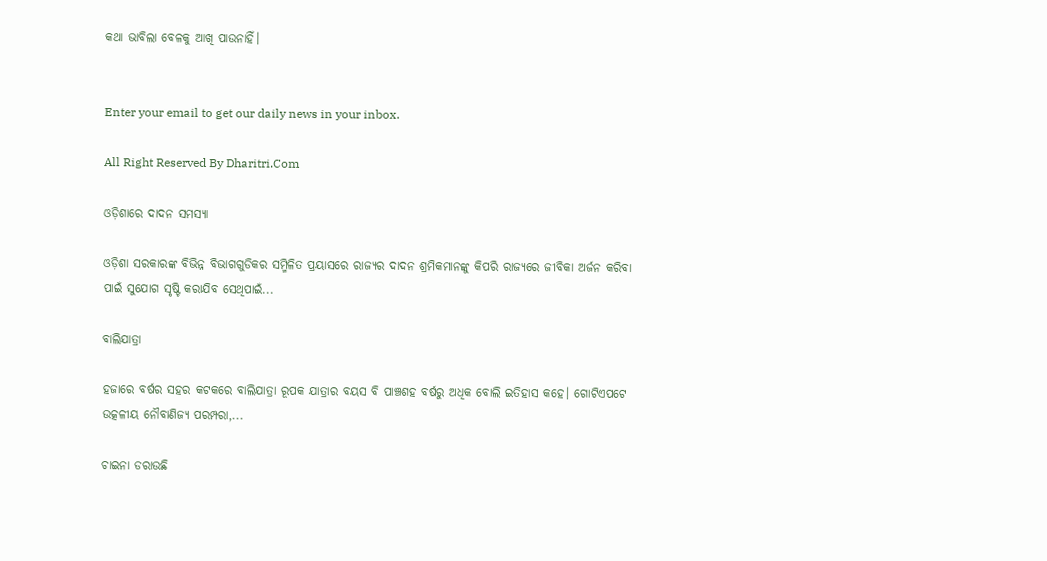କଥା ଭାବିଲା ବେଳକୁ ଆଖି ପାଉନାହିଁ।


Enter your email to get our daily news in your inbox.

All Right Reserved By Dharitri.Com

ଓଡ଼ିଶାରେ ଦାଦନ ସମସ୍ୟା

ଓଡ଼ିଶା ସରକାରଙ୍କ ବିଭିନ୍ନ ବିଭାଗଗୁଡିକର ସମ୍ମିଳିତ ପ୍ରୟାସରେ ରାଜ୍ୟର ଦାଦନ ଶ୍ରମିକମାନଙ୍କୁ କିପରି ରାଜ୍ୟରେ ଜୀବିକା ଅର୍ଜନ କରିବା ପାଇଁ ସୁଯୋଗ ସୃଷ୍ଟି କରାଯିବ ସେଥିପାଇଁ...

ବାଲିଯାତ୍ରା

ହଜାରେ ବର୍ଷର ସହର କଟକରେ ବାଲିଯାତ୍ରା ରୂପକ ଯାତ୍ରାର ବୟସ ବି ପାଞ୍ଚଶହ ବର୍ଷରୁ ଅଧିକ ବୋଲି ଇତିହାସ କହେ। ଗୋଟିଏପଟେ ଉତ୍କଳୀୟ ନୌବାଣିଜ୍ୟ ପରମ୍ପରା,...

ଚାଇନା ଡରାଉଛି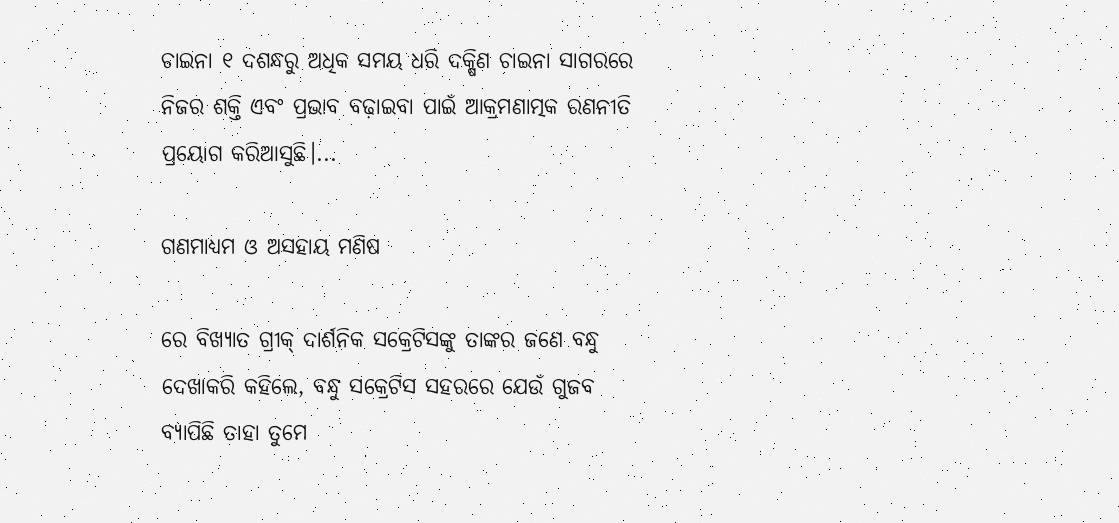ଚାଇନା ୧ ଦଶନ୍ଧରୁ ଅଧିକ ସମୟ ଧରି ଦକ୍ଷିଣ ଚାଇନା ସାଗରରେ ନିଜର ଶକ୍ତି ଏବଂ ପ୍ରଭାବ ବଢ଼ାଇବା ପାଇଁ ଆକ୍ରମଣାତ୍ମକ ରଣନୀତି ପ୍ରୟୋଗ କରିଆସୁଛି।...

ଗଣମାଧ୍ୟମ ଓ ଅସହାୟ ମଣିଷ

ରେ ବିଖ୍ୟାତ ଗ୍ରୀକ୍‌ ଦାର୍ଶନିକ ସକ୍ରେଟିସଙ୍କୁ ତାଙ୍କର ଜଣେ ବନ୍ଧୁ ଦେଖାକରି କହିଲେ, ବନ୍ଧୁ ସକ୍ରେଟିସ ସହରରେ ଯେଉଁ ଗୁଜବ ବ୍ୟାପିଛି ତାହା ତୁମେ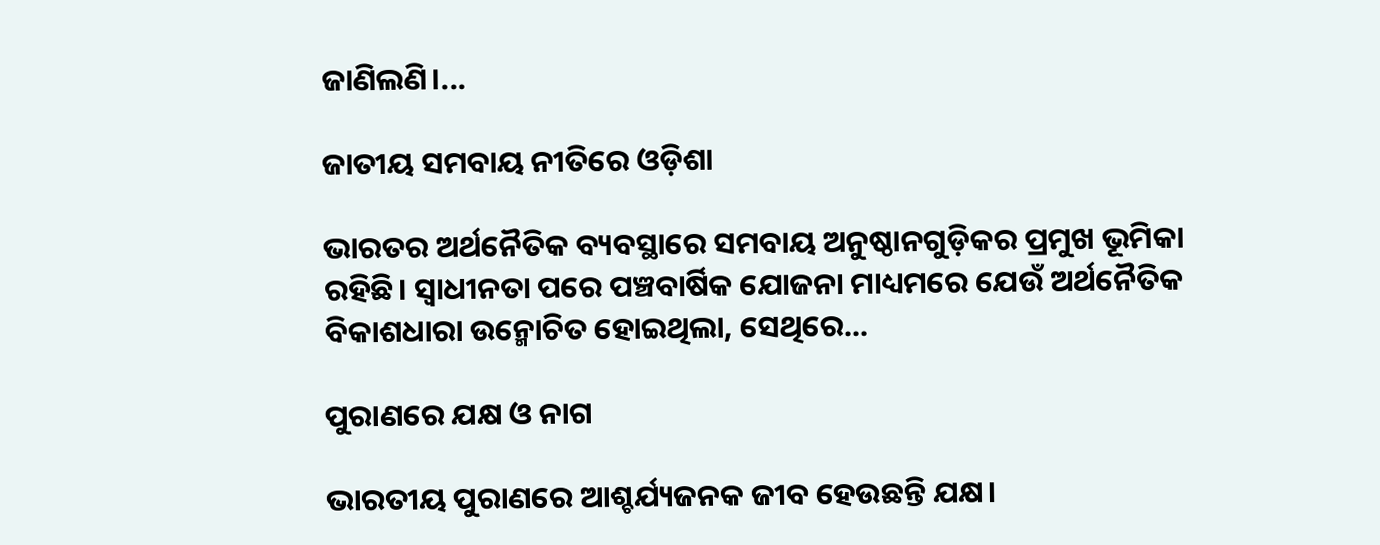ଜାଣିଲଣି।...

ଜାତୀୟ ସମବାୟ ନୀତିରେ ଓଡ଼ିଶା

ଭାରତର ଅର୍ଥନୈତିକ ବ୍ୟବସ୍ଥାରେ ସମବାୟ ଅନୁଷ୍ଠାନଗୁଡ଼ିକର ପ୍ରମୁଖ ଭୂମିକା ରହିଛି। ସ୍ବାଧୀନତା ପରେ ପଞ୍ଚବାର୍ଷିକ ଯୋଜନା ମାଧ୍ୟମରେ ଯେଉଁ ଅର୍ଥନୈତିକ ବିକାଶଧାରା ଉନ୍ମୋଚିତ ହୋଇଥିଲା, ସେଥିରେ...

ପୁରାଣରେ ଯକ୍ଷ ଓ ନାଗ

ଭାରତୀୟ ପୁରାଣରେ ଆଶ୍ଚର୍ଯ୍ୟଜନକ ଜୀବ ହେଉଛନ୍ତି ଯକ୍ଷ।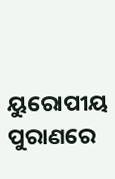ୟୁରୋପୀୟ ପୁରାଣରେ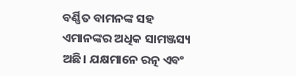ବର୍ଣ୍ଣିତ ବାମନଙ୍କ ସହ ଏମାନଙ୍କର ଅଧିକ ସାମଞ୍ଜସ୍ୟ ଅଛି। ଯକ୍ଷମାନେ ରତ୍ନ ଏବଂ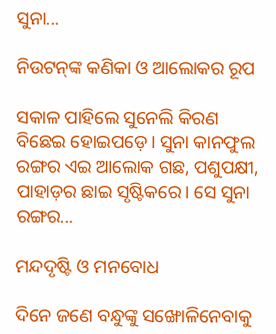ସୁନା...

ନିଉଟନ୍‌ଙ୍କ କଣିକା ଓ ଆଲୋକର ରୂପ

ସକାଳ ପାହିଲେ ସୁନେଲି କିରଣ ବିଛେଇ ହୋଇପଡ଼େ। ସୁନା କାନଫୁଲ ରଙ୍ଗର ଏଇ ଆଲୋକ ଗଛ, ପଶୁପକ୍ଷୀ, ପାହାଡ଼ର ଛାଇ ସୃଷ୍ଟିକରେ। ସେ ସୁନା ରଙ୍ଗର...

ମନ୍ଦଦୃଷ୍ଟି ଓ ମନବୋଧ

ଦିନେ ଜଣେ ବନ୍ଧୁଙ୍କୁ ସଙ୍ଖୋଳିନେବାକୁ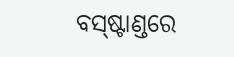ବସ୍‌ଷ୍ଟାଣ୍ଡରେ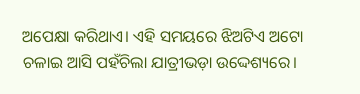ଅପେକ୍ଷା କରିଥାଏ। ଏହି ସମୟରେ ଝିଅଟିଏ ଅଟୋ ଚଳାଇ ଆସି ପହଁଚିଲା ଯାତ୍ରୀଭଡ଼ା ଉଦ୍ଦେଶ୍ୟରେ।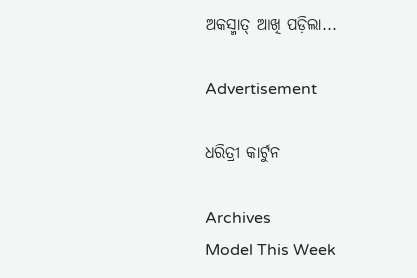ଅକସ୍ମାତ୍‌ ଆଖି ପଡ଼ିଲା...

Advertisement

ଧରିତ୍ରୀ କାର୍ଟୁନ

Archives
Model This Week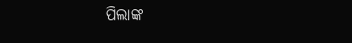ପିଲାଙ୍କ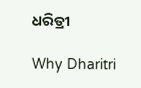ଧରିତ୍ରୀ

Why Dharitri